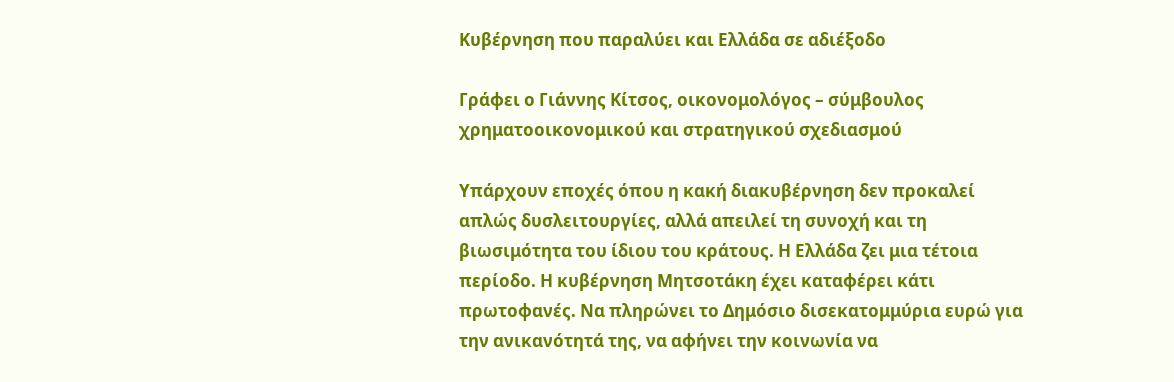Κυβέρνηση που παραλύει και Ελλάδα σε αδιέξοδο

Γράφει ο Γιάννης Κίτσος, οικονομολόγος – σύμβουλος χρηματοοικονομικού και στρατηγικού σχεδιασμού

Υπάρχουν εποχές όπου η κακή διακυβέρνηση δεν προκαλεί απλώς δυσλειτουργίες, αλλά απειλεί τη συνοχή και τη βιωσιμότητα του ίδιου του κράτους. Η Ελλάδα ζει μια τέτοια περίοδο. Η κυβέρνηση Μητσοτάκη έχει καταφέρει κάτι πρωτοφανές. Να πληρώνει το Δημόσιο δισεκατομμύρια ευρώ για την ανικανότητά της, να αφήνει την κοινωνία να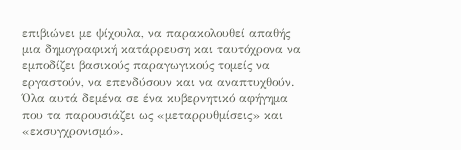επιβιώνει με ψίχουλα, να παρακολουθεί απαθής μια δημογραφική κατάρρευση και ταυτόχρονα να εμποδίζει βασικούς παραγωγικούς τομείς να εργαστούν, να επενδύσουν και να αναπτυχθούν. Όλα αυτά δεμένα σε ένα κυβερνητικό αφήγημα που τα παρουσιάζει ως «μεταρρυθμίσεις» και «εκσυγχρονισμό».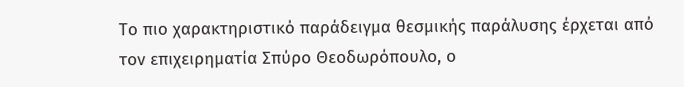Το πιο χαρακτηριστικό παράδειγμα θεσμικής παράλυσης έρχεται από τον επιχειρηματία Σπύρο Θεοδωρόπουλο, ο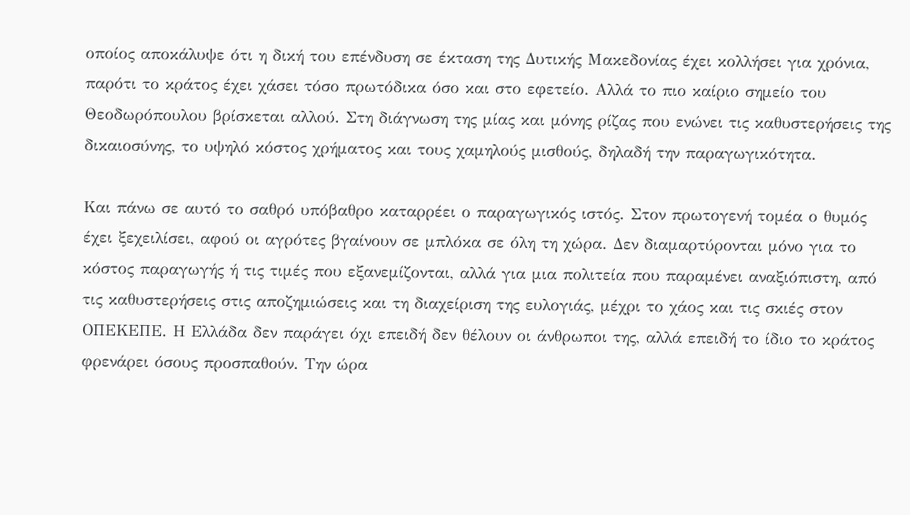οποίος αποκάλυψε ότι η δική του επένδυση σε έκταση της Δυτικής Μακεδονίας έχει κολλήσει για χρόνια, παρότι το κράτος έχει χάσει τόσο πρωτόδικα όσο και στο εφετείο. Αλλά το πιο καίριο σημείο του Θεοδωρόπουλου βρίσκεται αλλού. Στη διάγνωση της μίας και μόνης ρίζας που ενώνει τις καθυστερήσεις της δικαιοσύνης, το υψηλό κόστος χρήματος και τους χαμηλούς μισθούς, δηλαδή την παραγωγικότητα.

Και πάνω σε αυτό το σαθρό υπόβαθρο καταρρέει ο παραγωγικός ιστός. Στον πρωτογενή τομέα ο θυμός έχει ξεχειλίσει, αφού οι αγρότες βγαίνουν σε μπλόκα σε όλη τη χώρα. Δεν διαμαρτύρονται μόνο για το κόστος παραγωγής ή τις τιμές που εξανεμίζονται, αλλά για μια πολιτεία που παραμένει αναξιόπιστη, από τις καθυστερήσεις στις αποζημιώσεις και τη διαχείριση της ευλογιάς, μέχρι το χάος και τις σκιές στον ΟΠΕΚΕΠΕ. Η Ελλάδα δεν παράγει όχι επειδή δεν θέλουν οι άνθρωποι της, αλλά επειδή το ίδιο το κράτος φρενάρει όσους προσπαθούν. Την ώρα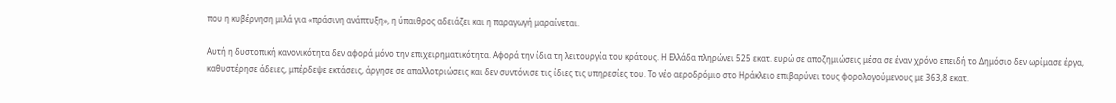που η κυβέρνηση μιλά για «πράσινη ανάπτυξη», η ύπαιθρος αδειάζει και η παραγωγή μαραίνεται.

Αυτή η δυστοπική κανονικότητα δεν αφορά μόνο την επιχειρηματικότητα. Αφορά την ίδια τη λειτουργία του κράτους. Η Ελλάδα πληρώνει 525 εκατ. ευρώ σε αποζημιώσεις μέσα σε έναν χρόνο επειδή το Δημόσιο δεν ωρίμασε έργα, καθυστέρησε άδειες, μπέρδεψε εκτάσεις, άργησε σε απαλλοτριώσεις και δεν συντόνισε τις ίδιες τις υπηρεσίες του. Το νέο αεροδρόμιο στο Ηράκλειο επιβαρύνει τους φορολογούμενους με 363,8 εκατ.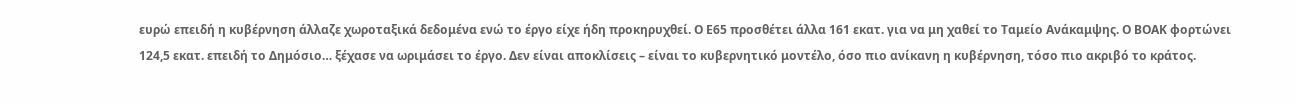ευρώ επειδή η κυβέρνηση άλλαζε χωροταξικά δεδομένα ενώ το έργο είχε ήδη προκηρυχθεί. Ο Ε65 προσθέτει άλλα 161 εκατ. για να μη χαθεί το Ταμείο Ανάκαμψης. Ο ΒΟΑΚ φορτώνει 124,5 εκατ. επειδή το Δημόσιο… ξέχασε να ωριμάσει το έργο. Δεν είναι αποκλίσεις – είναι το κυβερνητικό μοντέλο, όσο πιο ανίκανη η κυβέρνηση, τόσο πιο ακριβό το κράτος.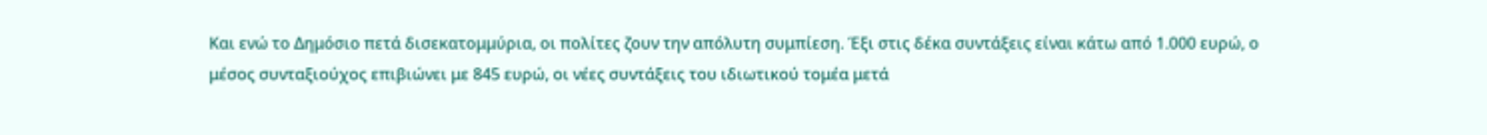Και ενώ το Δημόσιο πετά δισεκατομμύρια, οι πολίτες ζουν την απόλυτη συμπίεση. Έξι στις δέκα συντάξεις είναι κάτω από 1.000 ευρώ, ο μέσος συνταξιούχος επιβιώνει με 845 ευρώ, οι νέες συντάξεις του ιδιωτικού τομέα μετά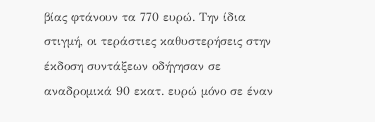βίας φτάνουν τα 770 ευρώ. Την ίδια στιγμή, οι τεράστιες καθυστερήσεις στην έκδοση συντάξεων οδήγησαν σε αναδρομικά 90 εκατ. ευρώ μόνο σε έναν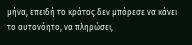μήνα, επειδή το κράτος δεν μπόρεσε να κάνει το αυτονόητο, να πληρώσει,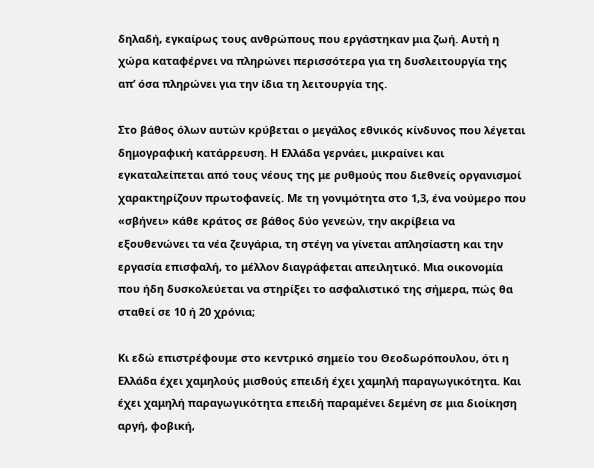δηλαδή, εγκαίρως τους ανθρώπους που εργάστηκαν μια ζωή. Αυτή η χώρα καταφέρνει να πληρώνει περισσότερα για τη δυσλειτουργία της απ’ όσα πληρώνει για την ίδια τη λειτουργία της.

Στο βάθος όλων αυτών κρύβεται ο μεγάλος εθνικός κίνδυνος που λέγεται δημογραφική κατάρρευση. Η Ελλάδα γερνάει, μικραίνει και εγκαταλείπεται από τους νέους της με ρυθμούς που διεθνείς οργανισμοί χαρακτηρίζουν πρωτοφανείς. Με τη γονιμότητα στο 1,3, ένα νούμερο που «σβήνει» κάθε κράτος σε βάθος δύο γενεών, την ακρίβεια να εξουθενώνει τα νέα ζευγάρια, τη στέγη να γίνεται απλησίαστη και την εργασία επισφαλή, το μέλλον διαγράφεται απειλητικό. Μια οικονομία που ήδη δυσκολεύεται να στηρίξει το ασφαλιστικό της σήμερα, πώς θα σταθεί σε 10 ή 20 χρόνια;

Κι εδώ επιστρέφουμε στο κεντρικό σημείο του Θεοδωρόπουλου, ότι η Ελλάδα έχει χαμηλούς μισθούς επειδή έχει χαμηλή παραγωγικότητα. Και έχει χαμηλή παραγωγικότητα επειδή παραμένει δεμένη σε μια διοίκηση αργή, φοβική,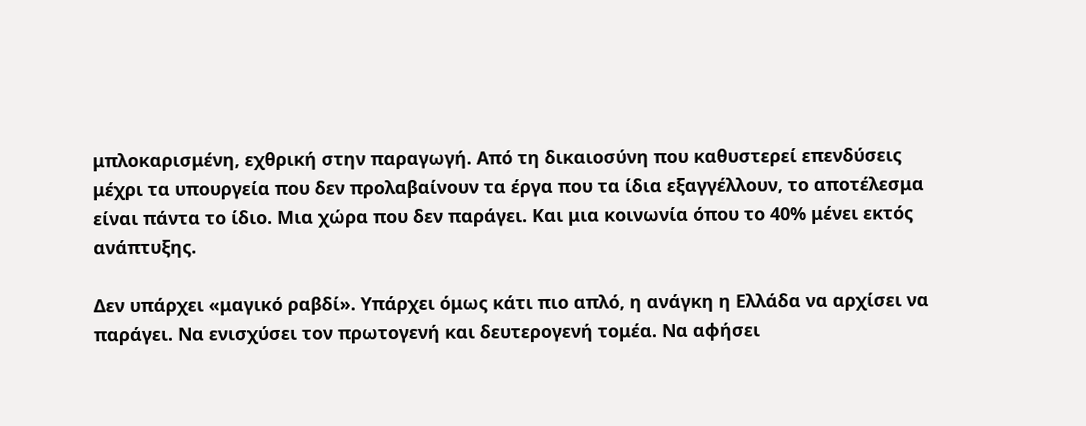μπλοκαρισμένη, εχθρική στην παραγωγή. Από τη δικαιοσύνη που καθυστερεί επενδύσεις μέχρι τα υπουργεία που δεν προλαβαίνουν τα έργα που τα ίδια εξαγγέλλουν, το αποτέλεσμα είναι πάντα το ίδιο. Μια χώρα που δεν παράγει. Και μια κοινωνία όπου το 40% μένει εκτός ανάπτυξης.

Δεν υπάρχει «μαγικό ραβδί». Υπάρχει όμως κάτι πιο απλό, η ανάγκη η Ελλάδα να αρχίσει να παράγει. Να ενισχύσει τον πρωτογενή και δευτερογενή τομέα. Να αφήσει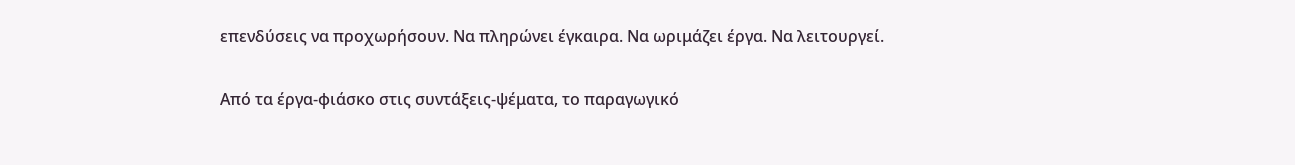επενδύσεις να προχωρήσουν. Να πληρώνει έγκαιρα. Να ωριμάζει έργα. Να λειτουργεί.

Από τα έργα-φιάσκο στις συντάξεις-ψέματα, το παραγωγικό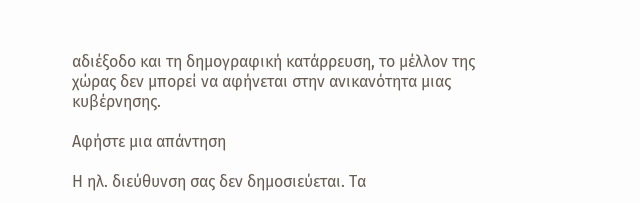αδιέξοδο και τη δημογραφική κατάρρευση, το μέλλον της χώρας δεν μπορεί να αφήνεται στην ανικανότητα μιας κυβέρνησης.

Αφήστε μια απάντηση

Η ηλ. διεύθυνση σας δεν δημοσιεύεται. Τα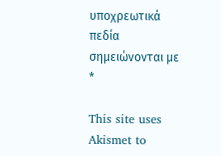υποχρεωτικά πεδία σημειώνονται με *

This site uses Akismet to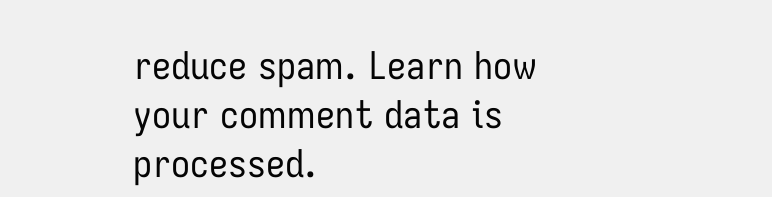reduce spam. Learn how your comment data is processed.